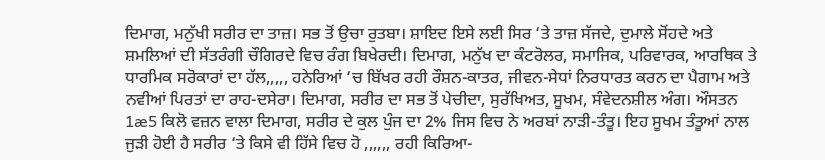ਦਿਮਾਗ, ਮਨੁੱਖੀ ਸਰੀਰ ਦਾ ਤਾਜ਼। ਸਭ ਤੋਂ ਉਚਾ ਰੁਤਬਾ। ਸ਼ਾਇਦ ਇਸੇ ਲਈ ਸਿਰ ‘ਤੇ ਤਾਜ਼ ਸੱਜਦੇ, ਦੁਮਾਲੇ ਸੋਂਹਦੇ ਅਤੇ ਸ਼ਮਲਿਆਂ ਦੀ ਸੱਤਰੰਗੀ ਚੌਗਿਰਦੇ ਵਿਚ ਰੰਗ ਬਿਖੇਰਦੀ। ਦਿਮਾਗ, ਮਨੁੱਖ ਦਾ ਕੰਟਰੋਲਰ, ਸਮਾਜਿਕ, ਪਰਿਵਾਰਕ, ਆਰਥਿਕ ਤੇ ਧਾਰਮਿਕ ਸਰੋਕਾਰਾਂ ਦਾ ਹੱਲ,,,,, ਹਨੇਰਿਆਂ ‘ਚ ਬਿੱਖਰ ਰਹੀ ਰੌਸ਼ਨ-ਕਾਤਰ, ਜੀਵਨ-ਸੇਧਾਂ ਨਿਰਧਾਰਤ ਕਰਨ ਦਾ ਪੈਗਾਮ ਅਤੇ ਨਵੀਆਂ ਪਿਰਤਾਂ ਦਾ ਰਾਹ-ਦਸੇਰਾ। ਦਿਮਾਗ, ਸਰੀਰ ਦਾ ਸਭ ਤੋਂ ਪੇਚੀਦਾ, ਸੁਰੱਖਿਅਤ, ਸੂਖਮ, ਸੰਵੇਦਨਸ਼ੀਲ ਅੰਗ। ਔਸਤਨ 1æ5 ਕਿਲੋ ਵਜ਼ਨ ਵਾਲਾ ਦਿਮਾਗ, ਸਰੀਰ ਦੇ ਕੁਲ ਪੁੰਜ ਦਾ 2% ਜਿਸ ਵਿਚ ਨੇ ਅਰਬਾਂ ਨਾੜੀ-ਤੰਤੂ। ਇਹ ਸੂਖਮ ਤੰਤੂਆਂ ਨਾਲ ਜੁੜੀ ਹੋਈ ਹੈ ਸਰੀਰ ‘ਤੇ ਕਿਸੇ ਵੀ ਹਿੱਸੇ ਵਿਚ ਹੋ ,,,,,, ਰਹੀ ਕਿਰਿਆ-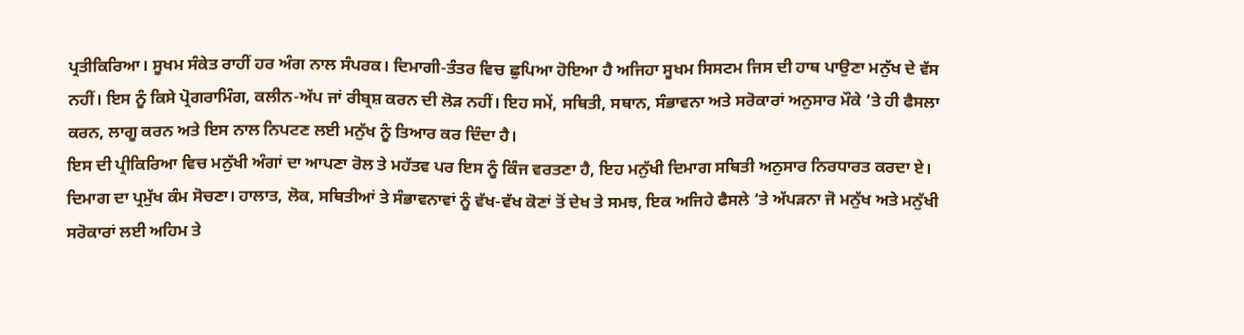ਪ੍ਰਤੀਕਿਰਿਆ। ਸੂਖਮ ਸੰਕੇਤ ਰਾਹੀਂ ਹਰ ਅੰਗ ਨਾਲ ਸੰਪਰਕ। ਦਿਮਾਗੀ-ਤੰਤਰ ਵਿਚ ਛੁਪਿਆ ਹੋਇਆ ਹੈ ਅਜਿਹਾ ਸੂਖਮ ਸਿਸਟਮ ਜਿਸ ਦੀ ਹਾਥ ਪਾਉਣਾ ਮਨੁੱਖ ਦੇ ਵੱਸ ਨਹੀਂ। ਇਸ ਨੂੰ ਕਿਸੇ ਪ੍ਰੋਗਰਾਮਿੰਗ, ਕਲੀਨ-ਅੱਪ ਜਾਂ ਰੀਬ੍ਰਸ਼ ਕਰਨ ਦੀ ਲੋੜ ਨਹੀਂ। ਇਹ ਸਮੇਂ, ਸਥਿਤੀ, ਸਥਾਨ, ਸੰਭਾਵਨਾ ਅਤੇ ਸਰੋਕਾਰਾਂ ਅਨੁਸਾਰ ਮੌਕੇ ‘ਤੇ ਹੀ ਫੈਸਲਾ ਕਰਨ, ਲਾਗੂ ਕਰਨ ਅਤੇ ਇਸ ਨਾਲ ਨਿਪਟਣ ਲਈ ਮਨੁੱਖ ਨੂੰ ਤਿਆਰ ਕਰ ਦਿੰਦਾ ਹੈ।
ਇਸ ਦੀ ਪ੍ਰੀਕਿਰਿਆ ਵਿਚ ਮਨੁੱਖੀ ਅੰਗਾਂ ਦਾ ਆਪਣਾ ਰੋਲ ਤੇ ਮਹੱਤਵ ਪਰ ਇਸ ਨੂੰ ਕਿੰਜ ਵਰਤਣਾ ਹੈ, ਇਹ ਮਨੁੱਖੀ ਦਿਮਾਗ ਸਥਿਤੀ ਅਨੁਸਾਰ ਨਿਰਧਾਰਤ ਕਰਦਾ ਏ। ਦਿਮਾਗ ਦਾ ਪ੍ਰਮੁੱਖ ਕੰਮ ਸੋਚਣਾ। ਹਾਲਾਤ, ਲੋਕ, ਸਥਿਤੀਆਂ ਤੇ ਸੰਭਾਵਨਾਵਾਂ ਨੂੰ ਵੱਖ-ਵੱਖ ਕੋਣਾਂ ਤੋਂ ਦੇਖ ਤੇ ਸਮਝ, ਇਕ ਅਜਿਹੇ ਫੈਸਲੇ ‘ਤੇ ਅੱਪੜਨਾ ਜੋ ਮਨੁੱਖ ਅਤੇ ਮਨੁੱਖੀ ਸਰੋਕਾਰਾਂ ਲਈ ਅਹਿਮ ਤੇ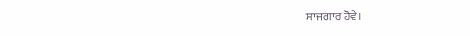ਸਾਜਗਾਰ ਹੋਵੇ।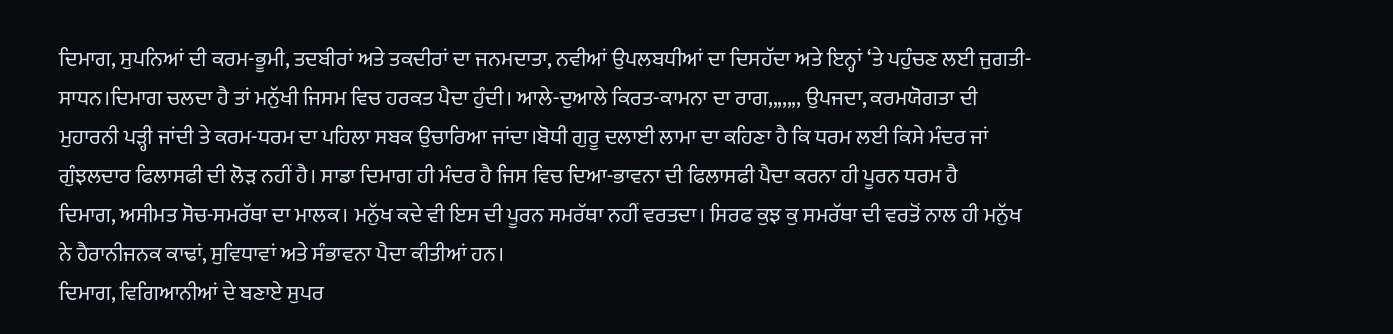ਦਿਮਾਗ, ਸੁਪਨਿਆਂ ਦੀ ਕਰਮ-ਭੂਮੀ, ਤਦਬੀਰਾਂ ਅਤੇ ਤਕਦੀਰਾਂ ਦਾ ਜਨਮਦਾਤਾ, ਨਵੀਆਂ ਉਪਲਬਧੀਆਂ ਦਾ ਦਿਸਹੱਦਾ ਅਤੇ ਇਨ੍ਹਾਂ ‘ਤੇ ਪਹੁੰਚਣ ਲਈ ਜੁਗਤੀ-ਸਾਧਨ।ਦਿਮਾਗ ਚਲਦਾ ਹੈ ਤਾਂ ਮਨੁੱਖੀ ਜਿਸਮ ਵਿਚ ਹਰਕਤ ਪੈਦਾ ਹੁੰਦੀ। ਆਲੇ-ਦੁਆਲੇ ਕਿਰਤ-ਕਾਮਨਾ ਦਾ ਰਾਗ,,,,,,, ਉਪਜਦਾ, ਕਰਮਯੋਗਤਾ ਦੀ ਮੁਹਾਰਨੀ ਪੜ੍ਹੀ ਜਾਂਦੀ ਤੇ ਕਰਮ-ਧਰਮ ਦਾ ਪਹਿਲਾ ਸਬਕ ਉਚਾਰਿਆ ਜਾਂਦਾ।ਬੋਧੀ ਗੁਰੂ ਦਲਾਈ ਲਾਮਾ ਦਾ ਕਹਿਣਾ ਹੈ ਕਿ ਧਰਮ ਲਈ ਕਿਸੇ ਮੰਦਰ ਜਾਂ ਗੁੰਝਲਦਾਰ ਫਿਲਾਸਫੀ ਦੀ ਲੋੜ ਨਹੀਂ ਹੈ। ਸਾਡਾ ਦਿਮਾਗ ਹੀ ਮੰਦਰ ਹੈ ਜਿਸ ਵਿਚ ਦਿਆ-ਭਾਵਨਾ ਦੀ ਫਿਲਾਸਫੀ ਪੈਦਾ ਕਰਨਾ ਹੀ ਪੂਰਨ ਧਰਮ ਹੈ
ਦਿਮਾਗ, ਅਸੀਮਤ ਸੋਚ-ਸਮਰੱਥਾ ਦਾ ਮਾਲਕ। ਮਨੁੱਖ ਕਦੇ ਵੀ ਇਸ ਦੀ ਪੂਰਨ ਸਮਰੱਥਾ ਨਹੀਂ ਵਰਤਦਾ। ਸਿਰਫ ਕੁਝ ਕੁ ਸਮਰੱਥਾ ਦੀ ਵਰਤੋਂ ਨਾਲ ਹੀ ਮਨੁੱਖ ਨੇ ਹੈਰਾਨੀਜਨਕ ਕਾਢਾਂ, ਸੁਵਿਧਾਵਾਂ ਅਤੇ ਸੰਭਾਵਨਾ ਪੈਦਾ ਕੀਤੀਆਂ ਹਨ।
ਦਿਮਾਗ, ਵਿਗਿਆਨੀਆਂ ਦੇ ਬਣਾਏ ਸੁਪਰ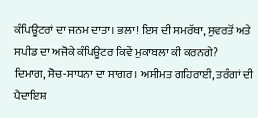ਕੰਪਿਊਟਰਾਂ ਦਾ ਜਨਮ ਦਾਤਾ। ਭਲਾ! ਇਸ ਦੀ ਸਮਰੱਥਾ, ਸੁਵਰਤੋਂ ਅਤੇ ਸਪੀਡ ਦਾ ਅਜੋਕੇ ਕੰਪਿਊਟਰ ਕਿਵੇਂ ਮੁਕਾਬਲਾ ਕੀ ਕਰਨਗੇ?
ਦਿਮਾਗ, ਸੋਚ-ਸਾਧਨਾ ਦਾ ਸਾਗਰ। ਅਸੀਮਤ ਗਹਿਰਾਈ, ਤਰੰਗਾਂ ਦੀ ਪੈਦਾਇਸ਼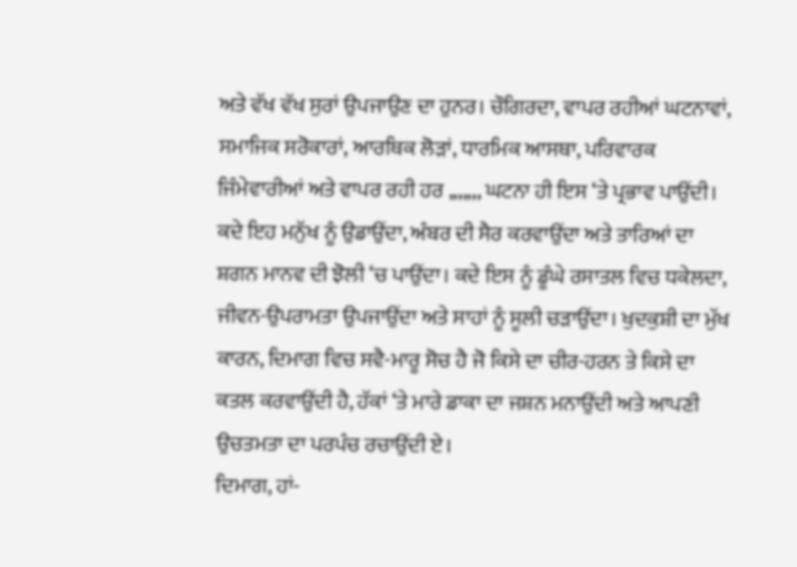ਅਤੇ ਵੱਖ ਵੱਖ ਸੁਰਾਂ ਉਪਜਾਉਣ ਦਾ ਹੁਨਰ। ਚੌਗਿਰਦਾ, ਵਾਪਰ ਰਹੀਆਂ ਘਟਨਾਵਾਂ, ਸਮਾਜਿਕ ਸਰੋਕਾਰਾਂ, ਆਰਥਿਕ ਲੋੜਾਂ, ਧਾਰਮਿਕ ਆਸਥਾ, ਪਰਿਵਾਰਕ ਜਿੰਮੇਵਾਰੀਆਂ ਅਤੇ ਵਾਪਰ ਰਹੀ ਹਰ ,,,,,,, ਘਟਨਾ ਹੀ ਇਸ ‘ਤੇ ਪ੍ਰਭਾਵ ਪਾਉਂਦੀ। ਕਦੇ ਇਹ ਮਨੁੱਖ ਨੂੰ ਉਡਾਉਂਦਾ, ਅੰਬਰ ਦੀ ਸੈਰ ਕਰਵਾਉਂਦਾ ਅਤੇ ਤਾਰਿਆਂ ਦਾ ਸ਼ਗਨ ਮਾਨਵ ਦੀ ਝੋਲੀ ‘ਚ ਪਾਉਂਦਾ। ਕਦੇ ਇਸ ਨੂੰ ਡੂੰਘੇ ਰਸਾਤਲ ਵਿਚ ਧਕੇਲਦਾ, ਜੀਵਨ-ਉਪਰਾਮਤਾ ਉਪਜਾਉਂਦਾ ਅਤੇ ਸਾਹਾਂ ਨੂੰ ਸੂਲੀ ਚੜਾਉਂਦਾ। ਖੁਦਕੁਸ਼ੀ ਦਾ ਮੁੱਖ ਕਾਰਨ, ਦਿਮਾਗ ਵਿਚ ਸਵੈ-ਮਾਰੂ ਸੋਚ ਹੈ ਜੋ ਕਿਸੇ ਦਾ ਚੀਰ-ਹਰਨ ਤੇ ਕਿਸੇ ਦਾ ਕਤਲ ਕਰਵਾਉਂਦੀ ਹੈ, ਹੱਕਾਂ ‘ਤੇ ਮਾਰੇ ਡਾਕਾ ਦਾ ਜਸ਼ਨ ਮਨਾਉਂਦੀ ਅਤੇ ਆਪਣੀ ਉਚਤਮਤਾ ਦਾ ਪਰਪੰਚ ਰਚਾਉਂਦੀ ਏ।
ਦਿਮਾਗ, ਹਾਂ-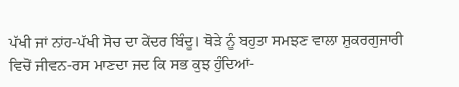ਪੱਖੀ ਜਾਂ ਨਾਂਹ-ਪੱਖੀ ਸੋਚ ਦਾ ਕੇਂਦਰ ਬਿੰਦੂ। ਥੋੜੇ ਨੂੰ ਬਹੁਤਾ ਸਮਝਣ ਵਾਲਾ ਸ਼ੁਕਰਗੁਜਾਰੀ ਵਿਚੋਂ ਜੀਵਨ-ਰਸ ਮਾਣਦਾ ਜਦ ਕਿ ਸਭ ਕੁਝ ਹੁੰਦਿਆਂ-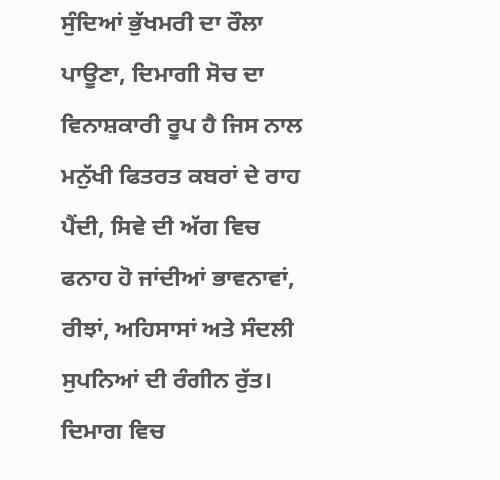ਸੁੰਦਿਆਂ ਭੁੱਖਮਰੀ ਦਾ ਰੌਲਾ ਪਾਊਣਾ, ਦਿਮਾਗੀ ਸੋਚ ਦਾ ਵਿਨਾਸ਼ਕਾਰੀ ਰੂਪ ਹੈ ਜਿਸ ਨਾਲ ਮਨੁੱਖੀ ਫਿਤਰਤ ਕਬਰਾਂ ਦੇ ਰਾਹ ਪੈਂਦੀ, ਸਿਵੇ ਦੀ ਅੱਗ ਵਿਚ ਫਨਾਹ ਹੋ ਜਾਂਦੀਆਂ ਭਾਵਨਾਵਾਂ, ਰੀਝਾਂ, ਅਹਿਸਾਸਾਂ ਅਤੇ ਸੰਦਲੀ ਸੁਪਨਿਆਂ ਦੀ ਰੰਗੀਨ ਰੁੱਤ।
ਦਿਮਾਗ ਵਿਚ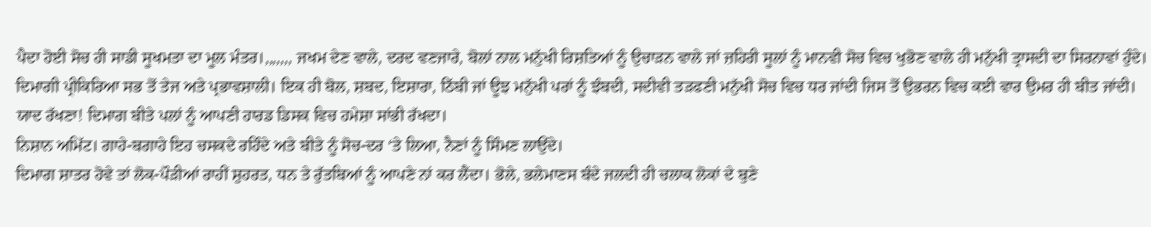ਪੈਦਾ ਹੋਈ ਸੋਚ ਹੀ ਸਾਡੀ ਸੂਖਮਤਾ ਦਾ ਮੂਲ ਮੰਤਰ।,,,,,,, ਜਖਮ ਦੇਣ ਵਾਲੇ, ਦਰਦ ਵਣਜਾਰੇ, ਬੋਲਾਂ ਨਾਲ ਮਨੁੱਖੀ ਰਿਸ਼ਤਿਆਂ ਨੂੰ ਉਚਾੜਨ ਵਾਲੇ ਜਾਂ ਜ਼ਹਿਰੀ ਸੂਲਾਂ ਨੂੰ ਮਾਨਵੀ ਸੋਚ ਵਿਚ ਖੁਭੋਣ ਵਾਲੇ ਹੀ ਮਨੁੱਖੀ ਤ੍ਰਾਸਦੀ ਦਾ ਸਿਰਨਾਵਾਂ ਹੁੰਦੇ। ਦਿਮਾਗੀ ਪ੍ਰੀਕਿਰਿਆ ਸਭ ਤੋਂ ਤੇਜ ਅਤੇ ਪ੍ਰਭਾਵਸ਼ਾਲੀ। ਇਕ ਹੀ ਬੋਲ, ਸ਼ਬਦ, ਇਸ਼ਾਰਾ, ਠਿੱਬੀ ਜਾਂ ਊਝ ਮਨੁੱਖੀ ਪਰਾਂ ਨੂੰ ਝੰਬਦੀ, ਸਦੀਵੀ ਤੜਫਣੀ ਮਨੁੱਖੀ ਸੋਚ ਵਿਚ ਧਰ ਜਾਂਦੀ ਜਿਸ ਤੋਂ ਉਭਰਨ ਵਿਚ ਕਈ ਵਾਰ ਉਮਰ ਹੀ ਬੀਤ ਜਾਂਦੀ। ਯਾਦ ਰੱਖਣਾ! ਦਿਮਾਗ ਬੀਤੇ ਪਲਾਂ ਨੂੰ ਆਪਣੀ ਹਾਰਡ ਡਿਸਕ ਵਿਚ ਹਮੇਸ਼ਾ ਸਾਂਭੀ ਰੱਖਦਾ।
ਨਿਸ਼ਾਨ ਅਮਿੱਟ। ਗਾਹੇ-ਬਗਾਹੇ ਇਹ ਚਸਕਦੇ ਰਹਿੰਦੇ ਅਤੇ ਬੀਤੇ ਨੂੰ ਸੋਚ-ਦਰ ‘ਤੇ ਲਿਆ, ਨੈਣਾਂ ਨੂੰ ਸਿੰਮਣ ਲਾਉਂਦੇ।
ਦਿਮਾਗ ਸ਼ਾਤਰ ਹੋਵੇ ਤਾਂ ਲੋਕ-ਪੌੜੀਆਂ ਰਾਹੀਂ ਸ਼ੁਹਰਤ, ਧਨ ਤੇ ਰੁੱਤਬਿਆਂ ਨੂੰ ਆਪਣੇ ਨਾਂ ਕਰ ਲੈਂਦਾ। ਭੋਲੇ, ਭਲੇਮਾਣਸ ਬੰਦੇ ਜਲਦੀ ਹੀ ਚਲਾਕ ਲੋਕਾਂ ਦੇ ਬੁਣੇ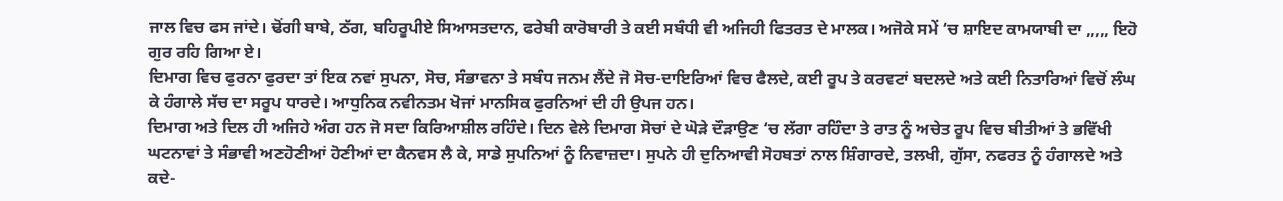ਜਾਲ ਵਿਚ ਫਸ ਜਾਂਦੇ। ਢੋਂਗੀ ਬਾਬੇ, ਠੱਗ, ਬਹਿਰੂਪੀਏ ਸਿਆਸਤਦਾਨ, ਫਰੇਬੀ ਕਾਰੋਬਾਰੀ ਤੇ ਕਈ ਸਬੰਧੀ ਵੀ ਅਜਿਹੀ ਫਿਤਰਤ ਦੇ ਮਾਲਕ। ਅਜੋਕੇ ਸਮੇਂ ‘ਚ ਸ਼ਾਇਦ ਕਾਮਯਾਬੀ ਦਾ ,,,,, ਇਹੋ ਗੁਰ ਰਹਿ ਗਿਆ ਏ।
ਦਿਮਾਗ ਵਿਚ ਫੁਰਨਾ ਫੁਰਦਾ ਤਾਂ ਇਕ ਨਵਾਂ ਸੁਪਨਾ, ਸੋਚ, ਸੰਭਾਵਨਾ ਤੇ ਸਬੰਧ ਜਨਮ ਲੈਂਦੇ ਜੋ ਸੋਚ-ਦਾਇਰਿਆਂ ਵਿਚ ਫੈਲਦੇ, ਕਈ ਰੂਪ ਤੇ ਕਰਵਟਾਂ ਬਦਲਦੇ ਅਤੇ ਕਈ ਨਿਤਾਰਿਆਂ ਵਿਚੋਂ ਲੰਘ ਕੇ ਹੰਗਾਲੇ ਸੱਚ ਦਾ ਸਰੂਪ ਧਾਰਦੇ। ਆਧੁਨਿਕ ਨਵੀਨਤਮ ਖੋਜਾਂ ਮਾਨਸਿਕ ਫੁਰਨਿਆਂ ਦੀ ਹੀ ਉਪਜ ਹਨ।
ਦਿਮਾਗ ਅਤੇ ਦਿਲ ਹੀ ਅਜਿਹੇ ਅੰਗ ਹਨ ਜੋ ਸਦਾ ਕਿਰਿਆਸ਼ੀਲ ਰਹਿੰਦੇ। ਦਿਨ ਵੇਲੇ ਦਿਮਾਗ ਸੋਚਾਂ ਦੇ ਘੋੜੇ ਦੌੜਾਉਣ ‘ਚ ਲੱਗਾ ਰਹਿੰਦਾ ਤੇ ਰਾਤ ਨੂੰ ਅਚੇਤ ਰੂਪ ਵਿਚ ਬੀਤੀਆਂ ਤੇ ਭਵਿੱਖੀ ਘਟਨਾਵਾਂ ਤੇ ਸੰਭਾਵੀ ਅਣਹੋਣੀਆਂ ਹੋਣੀਆਂ ਦਾ ਕੈਨਵਸ ਲੈ ਕੇ, ਸਾਡੇ ਸੁਪਨਿਆਂ ਨੂੰ ਨਿਵਾਜ਼ਦਾ। ਸੁਪਨੇ ਹੀ ਦੁਨਿਆਵੀ ਸੋਹਬਤਾਂ ਨਾਲ ਸ਼ਿੰਗਾਰਦੇ, ਤਲਖੀ, ਗੁੱਸਾ, ਨਫਰਤ ਨੂੰ ਹੰਗਾਲਦੇ ਅਤੇ ਕਦੇ-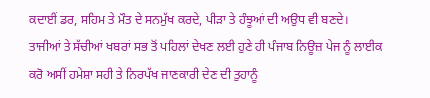ਕਦਾਈਂ ਡਰ, ਸਹਿਮ ਤੇ ਮੌਤ ਦੇ ਸਨਮੁੱਖ ਕਰਦੇ, ਪੀੜਾ ਤੇ ਹੰਝੂਆਂ ਦੀ ਅਉਧ ਵੀ ਬਣਦੇ।
ਤਾਜੀਆਂ ਤੇ ਸੱਚੀਆਂ ਖਬਰਾਂ ਸਭ ਤੋਂ ਪਹਿਲਾਂ ਦੇਖਣ ਲਈ ਹੁਣੇ ਹੀ ਪੰਜਾਬ ਨਿਊਜ਼ ਪੇਜ ਨੂੰ ਲਾਈਕ ਕਰੋ ਅਸੀਂ ਹਮੇਸ਼ਾ ਸਹੀ ਤੇ ਨਿਰਪੱਖ ਜਾਣਕਾਰੀ ਦੇਣ ਦੀ ਤੁਹਾਨੂੰ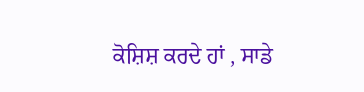ਕੋਸ਼ਿਸ਼ ਕਰਦੇ ਹਾਂ , ਸਾਡੇ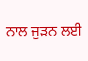ਨਾਲ ਜੁੜਨ ਲਈ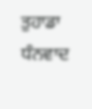ਤੁਹਾਡਾ ਧੰਨਵਾਦ